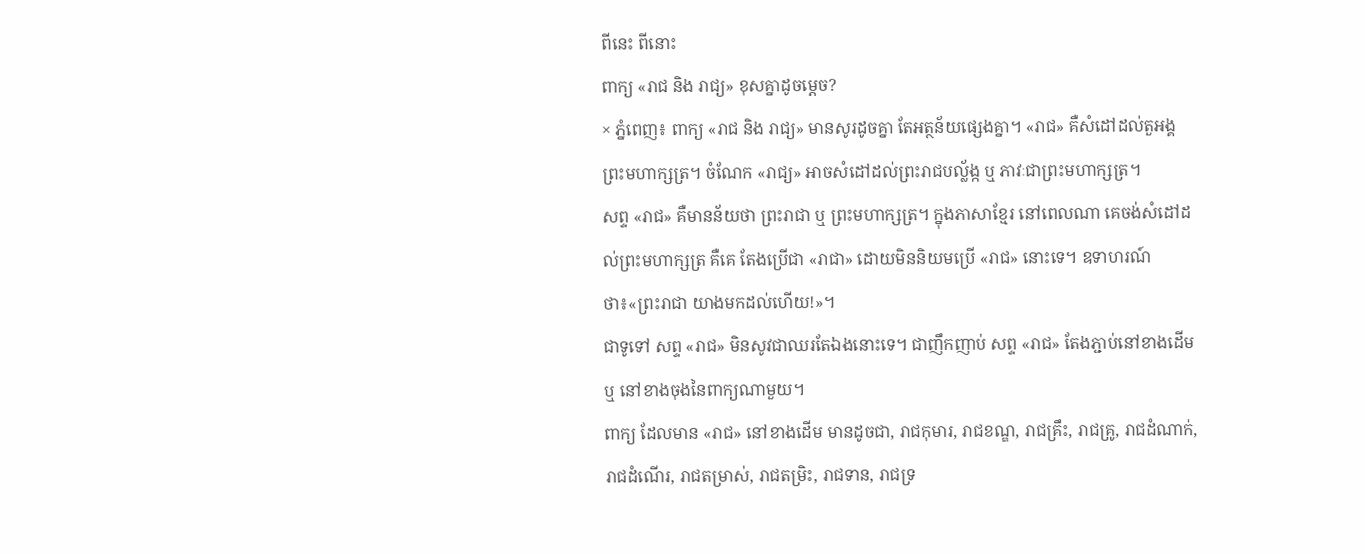ពីនេះ ពីនោះ
ពាក្យ «រាជ និង រាជ្យ» ខុសគ្នាដូចម្តេច?
× ភ្នំពេញ៖ ពាក្យ «រាជ និង រាជ្យ» មានសូរដូចគ្នា តែអត្ថន័យផ្សេងគ្នា។ «រាជ» គឺសំដៅដល់តួអង្គព្រះមហាក្សត្រ។ ចំណែក «រាជ្យ» អាចសំដៅដល់ព្រះរាជបល្ល័ង្ក ឬ ភាវៈជាព្រះមហាក្សត្រ។
សព្ទ «រាជ» គឺមានន័យថា ព្រះរាជា ឬ ព្រះមហាក្សត្រ។ ក្នុងភាសាខ្មែរ នៅពេលណា គេចង់សំដៅដល់ព្រះមហាក្សត្រ គឺគេ តែងប្រើជា «រាជា» ដោយមិននិយមប្រើ «រាជ» នោះទេ។ ឧទាហរណ៍ថា៖«ព្រះរាជា យាងមកដល់ហើយ!»។
ជាទូទៅ សព្ទ «រាជ» មិនសូវជាឈរតែឯងនោះទេ។ ជាញឹកញាប់ សព្ទ «រាជ» តែងភ្ជាប់នៅខាងដើម ឬ នៅខាងចុងនៃពាក្យណាមួយ។
ពាក្យ ដែលមាន «រាជ» នៅខាងដើម មានដូចជា, រាជកុមារ, រាជខណ្ឌ, រាជគ្រឹះ, រាជគ្រូ, រាជដំណាក់, រាជដំណើរ, រាជតម្រាស់, រាជតម្រិះ, រាជទាន, រាជទ្រ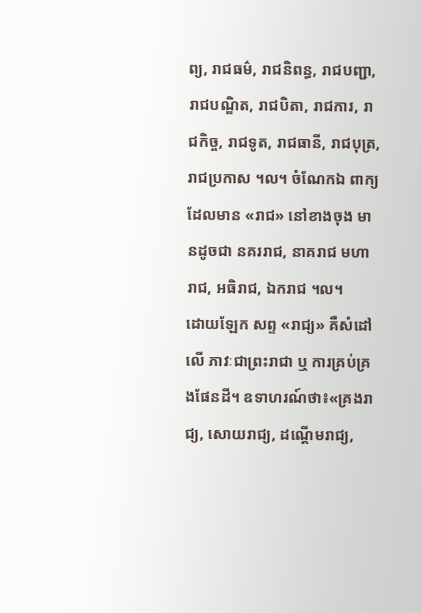ព្យ, រាជធម៌, រាជនិពន្ធ, រាជបញ្ជា, រាជបណ្ឌិត, រាជបិតា, រាជការ, រាជកិច្ច, រាជទូត, រាជធានី, រាជបុត្រ, រាជប្រកាស ។ល។ ចំណែកឯ ពាក្យ ដែលមាន «រាជ» នៅខាងចុង មានដូចជា នគររាជ, នាគរាជ មហារាជ, អធិរាជ, ឯករាជ ។ល។
ដោយឡែក សព្ទ «រាជ្យ» គឺសំដៅលើ ភាវៈជាព្រះរាជា ឬ ការគ្រប់គ្រងផែនដី។ ឧទាហរណ៍ថា៖«គ្រងរាជ្យ, សោយរាជ្យ, ដណ្តើមរាជ្យ,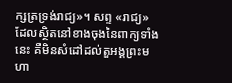ក្សត្រទ្រង់រាជ្យ»។ សព្ទ «រាជ្យ» ដែលស្ថិតនៅខាងចុងនៃពាក្យទាំងនេះ គឺមិនសំដៅដល់តួអង្គព្រះមហា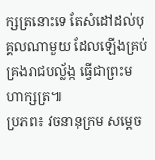ក្សត្រនោះទេ តែសំដៅដល់បុគ្គលណាមួយ ដែលឡើងគ្រប់គ្រងរាជបល្ល័ង្ក ធ្វើជាព្រះមហាក្សត្រ៕
ប្រភព៖ វចនានុក្រម សម្តេច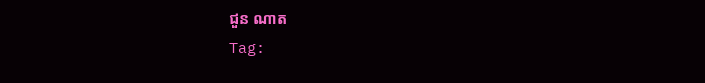ជួន ណាត
Tag: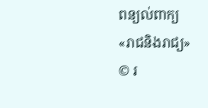ពន្យល់ពាក្យ
«រាជនិងរាជ្យ»
© រ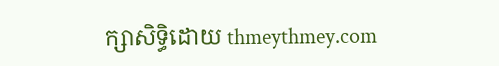ក្សាសិទ្ធិដោយ thmeythmey.com